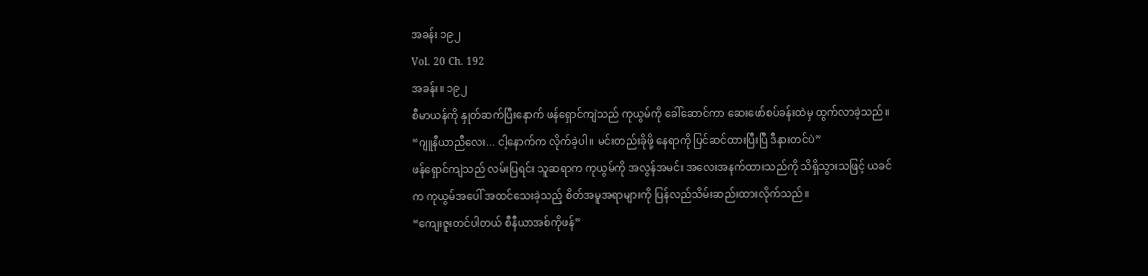အခန်း ၁၉၂
Vol. 20 Ch. 192
အခန်း။ ၁၉၂
စီမာယန်ကို နှုတ်ဆက်ပြီးနောက် ဖန်ရှောင်ကျဲသည် ကုယွမ်ကို ခေါ်ဆောင်ကာ ဆေးဖော်စပ်ခန်းထဲမှ ထွက်လာခဲ့သည်။
“ဂျူနီယာညီလေး... ငါ့နောက်က လိုက်ခဲ့ပါ။ မင်းတည်းခိုဖို့ နေရာကို ပြင်ဆင်ထားပြီးပြီ ဒီနားတင်ပဲ”
ဖန်ရှောင်ကျဲသည် လမ်းပြရင်း သူဆရာက ကုယွမ်ကို အလွန်အမင်း အလေးအနက်ထားသည်ကို သိရှိသွားသဖြင့် ယခင်က ကုယွမ်အပေါ် အထင်သေးခဲ့သည့် စိတ်အမူအရာများကို ပြန်လည်သိမ်းဆည်းထားလိုက်သည်။
“ကျေးဇူးတင်ပါတယ် စီနီယာအစ်ကိုဖန်”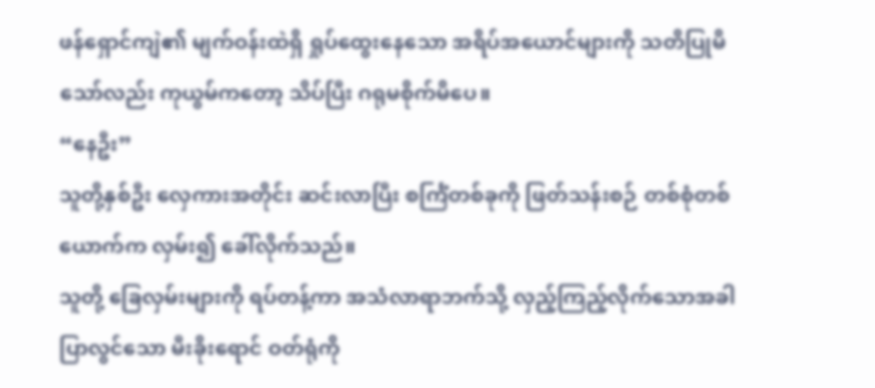ဖန်ရှောင်ကျဲ၏ မျက်ဝန်းထဲရှိ ရှုပ်ထွေးနေသော အရိပ်အယောင်များကို သတိပြုမိသော်လည်း ကုယွမ်ကတော့ သိပ်ပြီး ဂရုမစိုက်မိပေ။
“နေဦး”
သူတို့နှစ်ဦး လှေကားအတိုင်း ဆင်းလာပြီး စင်္ကြံတစ်ခုကို ဖြတ်သန်းစဉ် တစ်စုံတစ်ယောက်က လှမ်း၍ ခေါ်လိုက်သည်။
သူတို့ ခြေလှမ်းများကို ရပ်တန့်ကာ အသံလာရာဘက်သို့ လှည့်ကြည့်လိုက်သောအခါ ပြာလွင်သော မီးခိုးရောင် ဝတ်ရုံကို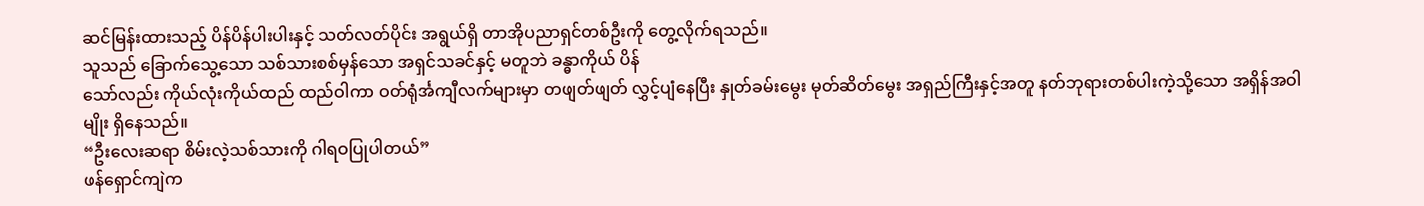ဆင်မြန်းထားသည့် ပိန်ပိန်ပါးပါးနှင့် သတ်လတ်ပိုင်း အရွယ်ရှိ တာအိုပညာရှင်တစ်ဦးကို တွေ့လိုက်ရသည်။
သူသည် ခြောက်သွေ့သော သစ်သားစစ်မှန်သော အရှင်သခင်နှင့် မတူဘဲ ခန္ဓာကိုယ် ပိန်
သော်လည်း ကိုယ်လုံးကိုယ်ထည် ထည်ဝါကာ ဝတ်ရုံင်္အကျီလက်များမှာ တဖျတ်ဖျတ် လွှင့်ပျံနေပြီး နှုတ်ခမ်းမွေး မုတ်ဆိတ်မွေး အရှည်ကြီးနှင့်အတူ နတ်ဘုရားတစ်ပါးကဲ့သို့သော အရှိန်အဝါမျိုး ရှိနေသည်။
“ဦးလေးဆရာ စိမ်းလဲ့သစ်သားကို ဂါရဝပြုပါတယ်”
ဖန်ရှောင်ကျဲက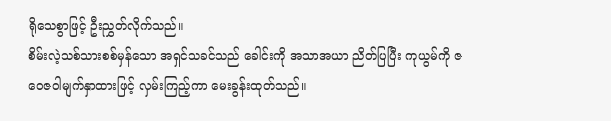ရိုသေစွာဖြင့် ဦးညွှတ်လိုက်သည်။
စိမ်းလဲ့သစ်သားစစ်မှန်သော အရှင်သခင်သည် ခေါင်းကို အသာအယာ ညိတ်ပြပြီး ကုယွမ်ကို ဇဝေဇဝါမျက်နှာထားဖြင့် လှမ်းကြည့်ကာ မေးခွန်းထုတ်သည်။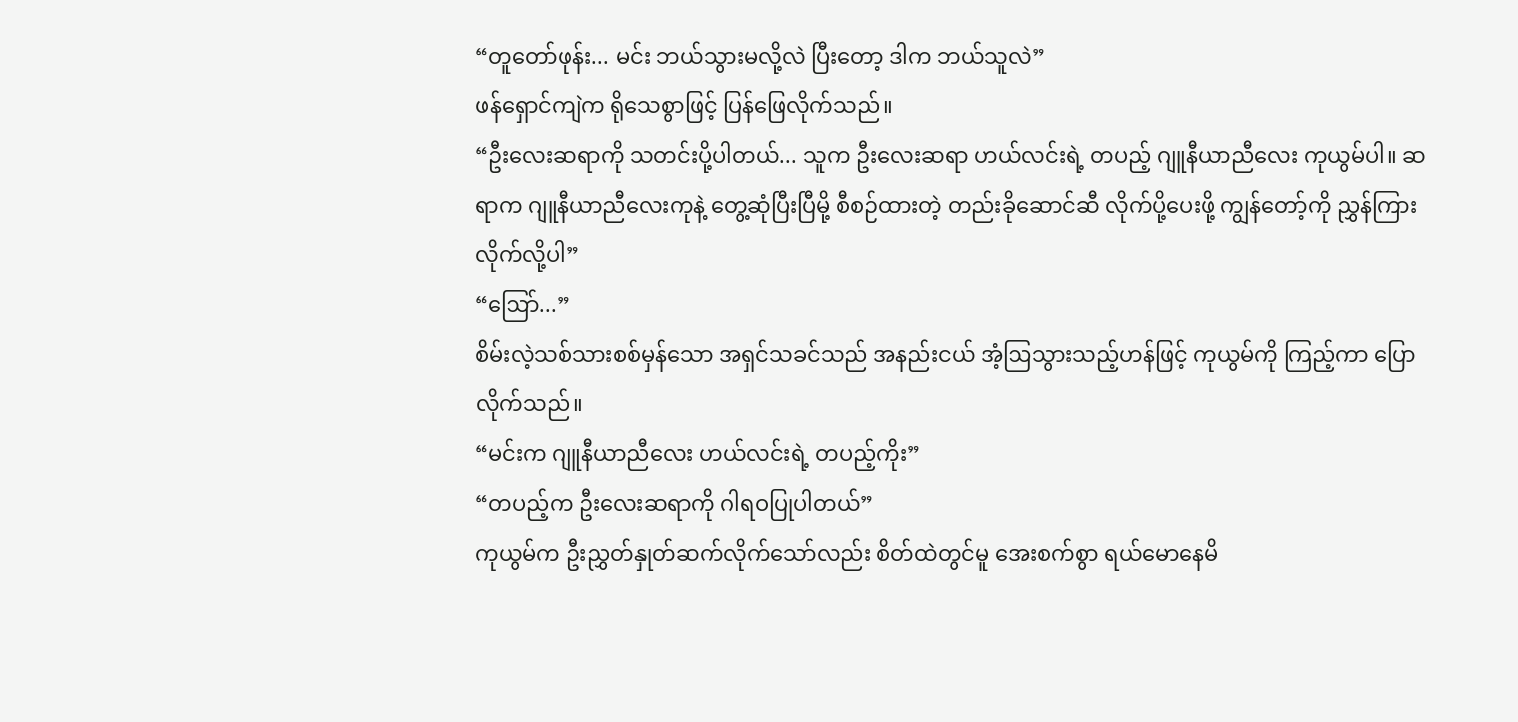“တူတော်ဖုန်း... မင်း ဘယ်သွားမလို့လဲ ပြီးတော့ ဒါက ဘယ်သူလဲ”
ဖန်ရှောင်ကျဲက ရိုသေစွာဖြင့် ပြန်ဖြေလိုက်သည်။
“ဦးလေးဆရာကို သတင်းပို့ပါတယ်... သူက ဦးလေးဆရာ ဟယ်လင်းရဲ့ တပည့် ဂျူနီယာညီလေး ကုယွမ်ပါ။ ဆရာက ဂျူနီယာညီလေးကုနဲ့ တွေ့ဆုံပြီးပြီမို့ စီစဉ်ထားတဲ့ တည်းခိုဆောင်ဆီ လိုက်ပို့ပေးဖို့ ကျွန်တော့်ကို ညွှန်ကြားလိုက်လို့ပါ”
“ဩော်...”
စိမ်းလဲ့သစ်သားစစ်မှန်သော အရှင်သခင်သည် အနည်းငယ် အံ့ဩသွားသည့်ဟန်ဖြင့် ကုယွမ်ကို ကြည့်ကာ ပြောလိုက်သည်။
“မင်းက ဂျူနီယာညီလေး ဟယ်လင်းရဲ့ တပည့်ကိုး”
“တပည့်က ဦးလေးဆရာကို ဂါရဝပြုပါတယ်”
ကုယွမ်က ဦးညွှတ်နှုတ်ဆက်လိုက်သော်လည်း စိတ်ထဲတွင်မူ အေးစက်စွာ ရယ်မောနေမိ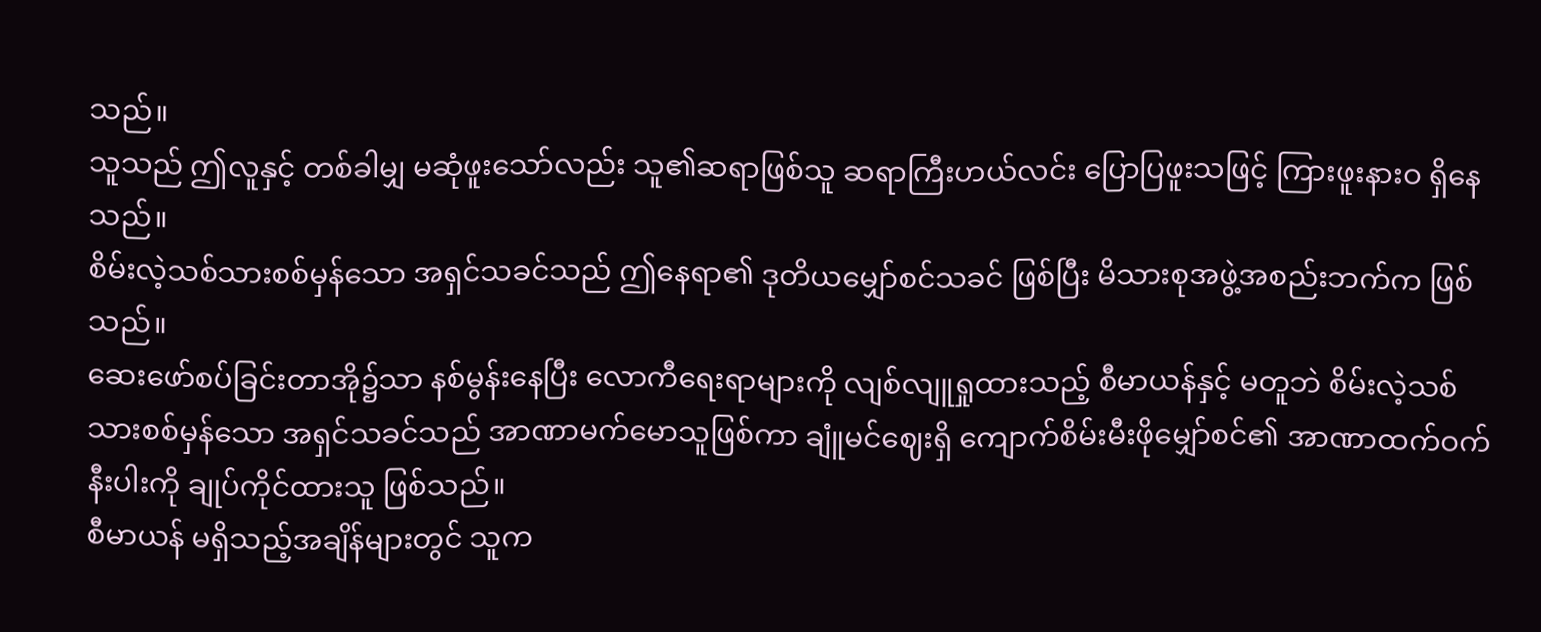သည်။
သူသည် ဤလူနှင့် တစ်ခါမျှ မဆုံဖူးသော်လည်း သူ၏ဆရာဖြစ်သူ ဆရာကြီးဟယ်လင်း ပြောပြဖူးသဖြင့် ကြားဖူးနားဝ ရှိနေသည်။
စိမ်းလဲ့သစ်သားစစ်မှန်သော အရှင်သခင်သည် ဤနေရာ၏ ဒုတိယမျှော်စင်သခင် ဖြစ်ပြီး မိသားစုအဖွဲ့အစည်းဘက်က ဖြစ်သည်။
ဆေးဖော်စပ်ခြင်းတာအို၌သာ နစ်မွန်းနေပြီး လောကီရေးရာများကို လျစ်လျူရှုထားသည့် စီမာယန်နှင့် မတူဘဲ စိမ်းလဲ့သစ်သားစစ်မှန်သော အရှင်သခင်သည် အာဏာမက်မောသူဖြစ်ကာ ချူံမင်ဈေးရှိ ကျောက်စိမ်းမီးဖိုမျှော်စင်၏ အာဏာထက်ဝက်နီးပါးကို ချုပ်ကိုင်ထားသူ ဖြစ်သည်။
စီမာယန် မရှိသည့်အချိန်များတွင် သူက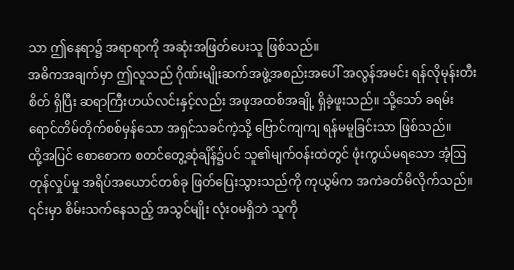သာ ဤနေရာ၌ အရာရာကို အဆုံးအဖြတ်ပေးသူ ဖြစ်သည်။
အဓိကအချက်မှာ ဤလူသည် ဂိုဏ်းမျိုးဆက်အဖွဲ့အစည်းအပေါ် အလွန်အမင်း ရန်လိုမုန်းတီးစိတ် ရှိပြီး ဆရာကြီးဟယ်လင်းနှင့်လည်း အဖုအထစ်အချို့ ရှိခဲ့ဖူးသည်။ သို့သော် ခရမ်းရောင်တိမ်တိုက်စစ်မှန်သော အရှင်သခင်ကဲ့သို့ ဗြောင်ကျကျ ရန်မမူခြင်းသာ ဖြစ်သည်။
ထို့အပြင် စောစောက စတင်တွေ့ဆုံချိန်၌ပင် သူ၏မျက်ဝန်းထဲတွင် ဖုံးကွယ်မရသော အံ့ဩတုန်လှုပ်မှု အရိပ်အယောင်တစ်ခု ဖြတ်ပြေးသွားသည်ကို ကုယွမ်က အကဲခတ်မိလိုက်သည်။ ၎င်းမှာ စိမ်းသက်နေသည့် အသွင်မျိုး လုံးဝမရှိဘဲ သူကို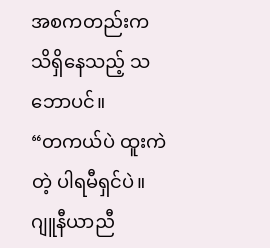အစကတည်းက သိရှိနေသည့် သဘောပင်။
“တကယ်ပဲ ထူးကဲတဲ့ ပါရမီရှင်ပဲ။ ဂျူနီယာညီ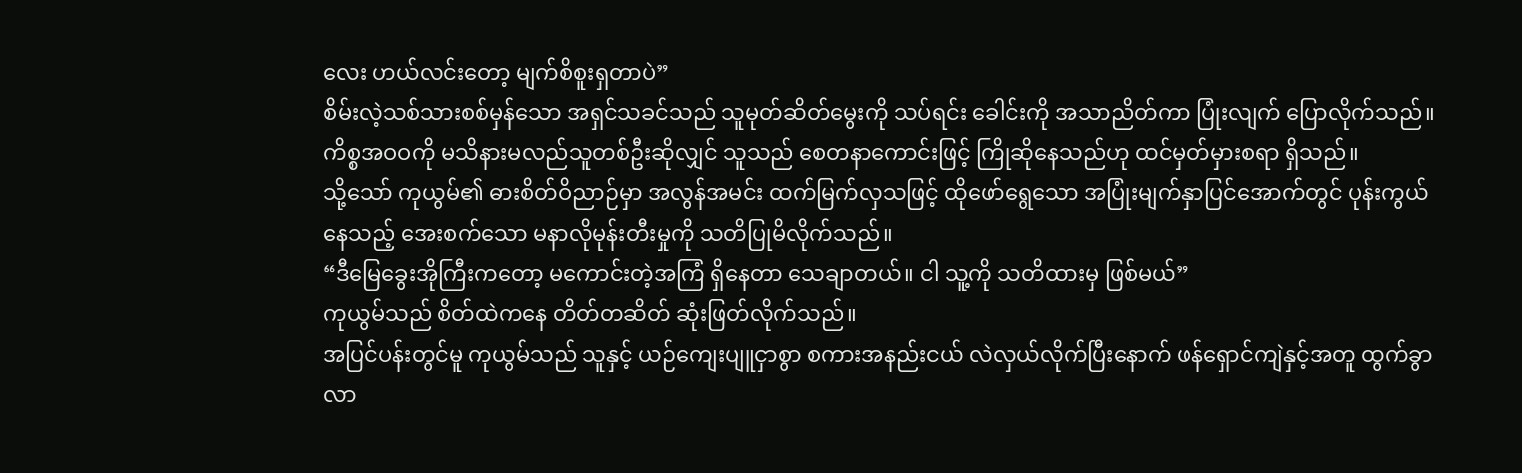လေး ဟယ်လင်းတော့ မျက်စိစူးရှတာပဲ”
စိမ်းလဲ့သစ်သားစစ်မှန်သော အရှင်သခင်သည် သူမုတ်ဆိတ်မွေးကို သပ်ရင်း ခေါင်းကို အသာညိတ်ကာ ပြုံးလျက် ပြောလိုက်သည်။
ကိစ္စအဝဝကို မသိနားမလည်သူတစ်ဦးဆိုလျှင် သူသည် စေတနာကောင်းဖြင့် ကြိုဆိုနေသည်ဟု ထင်မှတ်မှားစရာ ရှိသည်။
သို့သော် ကုယွမ်၏ ဓားစိတ်ဝိညာဉ်မှာ အလွန်အမင်း ထက်မြက်လှသဖြင့် ထိုဖော်ရွေသော အပြုံးမျက်နှာပြင်အောက်တွင် ပုန်းကွယ်နေသည့် အေးစက်သော မနာလိုမုန်းတီးမှုကို သတိပြုမိလိုက်သည်။
“ဒီမြေခွေးအိုကြီးကတော့ မကောင်းတဲ့အကြံ ရှိနေတာ သေချာတယ်။ ငါ သူ့ကို သတိထားမှ ဖြစ်မယ်”
ကုယွမ်သည် စိတ်ထဲကနေ တိတ်တဆိတ် ဆုံးဖြတ်လိုက်သည်။
အပြင်ပန်းတွင်မူ ကုယွမ်သည် သူနှင့် ယဉ်ကျေးပျူငှာစွာ စကားအနည်းငယ် လဲလှယ်လိုက်ပြီးနောက် ဖန်ရှောင်ကျဲနှင့်အတူ ထွက်ခွာလာ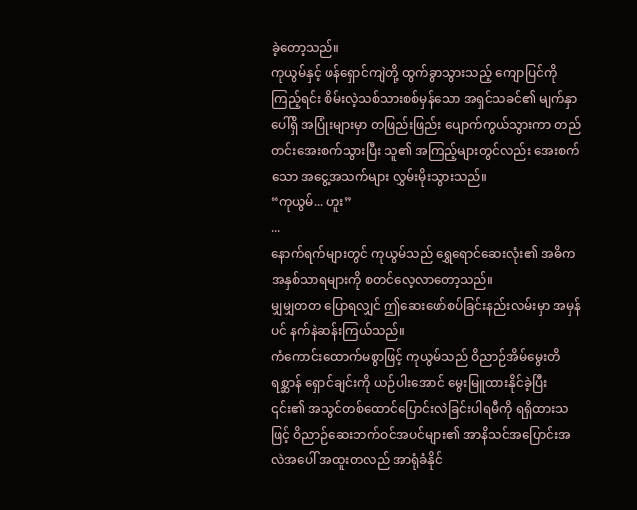ခဲ့တော့သည်။
ကုယွမ်နှင့် ဖန်ရှောင်ကျဲတို့ ထွက်ခွာသွားသည့် ကျောပြင်ကို ကြည့်ရင်း စိမ်းလဲ့သစ်သားစစ်မှန်သော အရှင်သခင်၏ မျက်နှာပေါ်ရှိ အပြုံးများမှာ တဖြည်းဖြည်း ပျောက်ကွယ်သွားကာ တည်တင်းအေးစက်သွားပြီး သူ၏ အကြည့်များတွင်လည်း အေးစက်သော အငွေ့အသက်များ လွှမ်းမိုးသွားသည်။
“ကုယွမ်... ဟူး”
...
နောက်ရက်များတွင် ကုယွမ်သည် ရွှေရောင်ဆေးလုံး၏ အဓိကအနှစ်သာရများကို စတင်လေ့လာတော့သည်။
မျှမျှတတ ပြောရလျှင် ဤဆေးဖော်စပ်ခြင်းနည်းလမ်းမှာ အမှန်ပင် နက်နဲဆန်းကြယ်သည်။
ကံကောင်းထောက်မစွာဖြင့် ကုယွမ်သည် ဝိညာဉ်အိမ်မွေးတိရစ္ဆာန် ရှောင်ချင်းကို ယဉ်ပါးအောင် မွေးမြူထားနိုင်ခဲ့ပြီး ၎င်း၏ အသွင်တစ်ထောင်ပြောင်းလဲခြင်းပါရမီကို ရရှိထားသဖြင့် ဝိညာဉ်ဆေးဘက်ဝင်အပင်များ၏ အာနိသင်အပြောင်းအလဲအပေါ် အထူးတလည် အာရုံခံနိုင်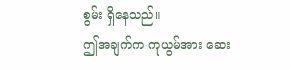စွမ်း ရှိနေသည်။
ဤအချက်က ကုယွမ်အား ဆေး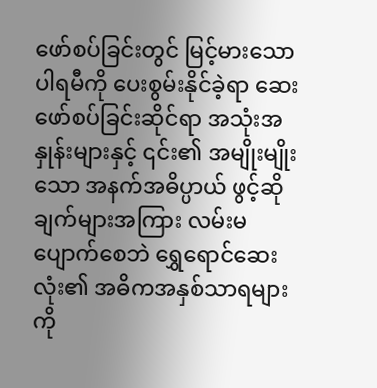ဖော်စပ်ခြင်းတွင် မြင့်မားသောပါရမီကို ပေးစွမ်းနိုင်ခဲ့ရာ ဆေးဖော်စပ်ခြင်းဆိုင်ရာ အသုံးအနှုန်းများနှင့် ၎င်း၏ အမျိုးမျိုးသော အနက်အဓိပ္ပာယ် ဖွင့်ဆိုချက်များအကြား လမ်းမပျောက်စေဘဲ ရွှေရောင်ဆေးလုံး၏ အဓိကအနှစ်သာရများကို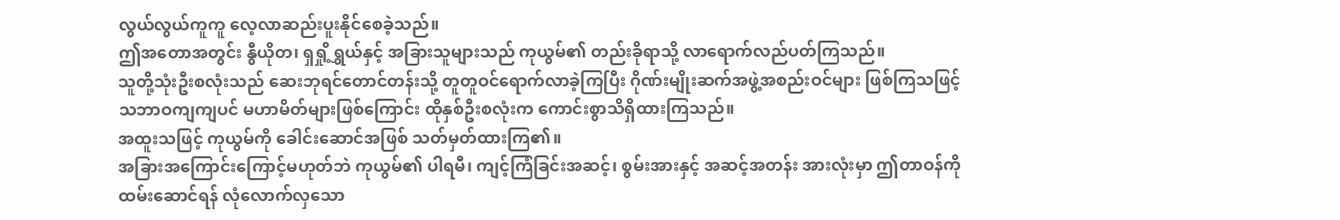လွယ်လွယ်ကူကူ လေ့လာဆည်းပူးနိုင်စေခဲ့သည်။
ဤအတောအတွင်း နွီယိုတ၊ ရှရှို့ရွှယ်နှင့် အခြားသူများသည် ကုယွမ်၏ တည်းခိုရာသို့ လာရောက်လည်ပတ်ကြသည်။
သူတို့သုံးဦးစလုံးသည် ဆေးဘုရင်တောင်တန်းသို့ တူတူဝင်ရောက်လာခဲ့ကြပြီး ဂိုဏ်းမျိုးဆက်အဖွဲ့အစည်းဝင်များ ဖြစ်ကြသဖြင့် သဘာဝကျကျပင် မဟာမိတ်များဖြစ်ကြောင်း ထိုနှစ်ဦးစလုံးက ကောင်းစွာသိရှိထားကြသည်။
အထူးသဖြင့် ကုယွမ်ကို ခေါင်းဆောင်အဖြစ် သတ်မှတ်ထားကြ၏။
အခြားအကြောင်းကြောင့်မဟုတ်ဘဲ ကုယွမ်၏ ပါရမီ၊ ကျင့်ကြံခြင်းအဆင့်၊ စွမ်းအားနှင့် အဆင့်အတန်း အားလုံးမှာ ဤတာဝန်ကို ထမ်းဆောင်ရန် လုံလောက်လှသော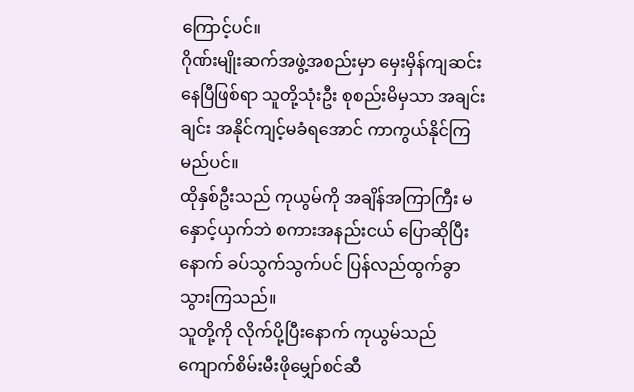ကြောင့်ပင်။
ဂိုဏ်းမျိုးဆက်အဖွဲ့အစည်းမှာ မှေးမှိန်ကျဆင်းနေပြီဖြစ်ရာ သူတို့သုံးဦး စုစည်းမိမှသာ အချင်းချင်း အနိုင်ကျင့်မခံရအောင် ကာကွယ်နိုင်ကြမည်ပင်။
ထိုနှစ်ဦးသည် ကုယွမ်ကို အချိန်အကြာကြီး မနှောင့်ယှက်ဘဲ စကားအနည်းငယ် ပြောဆိုပြီးနောက် ခပ်သွက်သွက်ပင် ပြန်လည်ထွက်ခွာသွားကြသည်။
သူတို့ကို လိုက်ပို့ပြီးနောက် ကုယွမ်သည် ကျောက်စိမ်းမီးဖိုမျှော်စင်ဆီ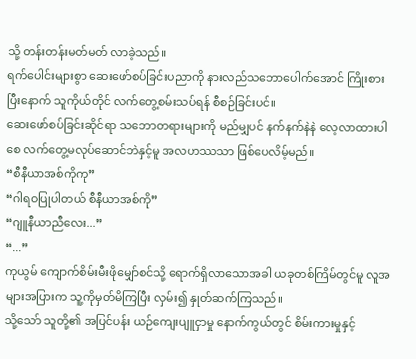သို့ တန်းတန်းမတ်မတ် လာခဲ့သည်။
ရက်ပေါင်းများစွာ ဆေးဖော်စပ်ခြင်းပညာကို နားလည်သဘောပေါက်အောင် ကြိုးစားပြီးနောက် သူကိုယ်တိုင် လက်တွေ့စမ်းသပ်ရန် စီစဉ်ခြင်းပင်။
ဆေးဖော်စပ်ခြင်းဆိုင်ရာ သဘောတရားများကို မည်မျှပင် နက်နက်နဲနဲ လေ့လာထားပါစေ လက်တွေ့မလုပ်ဆောင်ဘဲနှင့်မူ အလဟဿသာ ဖြစ်ပေလိမ့်မည်။
“စီနီယာအစ်ကိုကု”
“ဂါရဝပြုပါတယ် စီနီယာအစ်ကို”
“ဂျူနီယာညီလေး...”
“...”
ကုယွမ် ကျောက်စိမ်းမီးဖိုမျှော်စင်သို့ ရောက်ရှိလာသောအခါ ယခုတစ်ကြိမ်တွင်မူ လူအများအပြားက သူ့ကိုမှတ်မိကြပြီး လှမ်း၍ နှုတ်ဆက်ကြသည်။
သို့သော် သူတို့၏ အပြင်ပန်း ယဉ်ကျေးပျူငှာမှု နောက်ကွယ်တွင် စိမ်းကားမှုနှင့်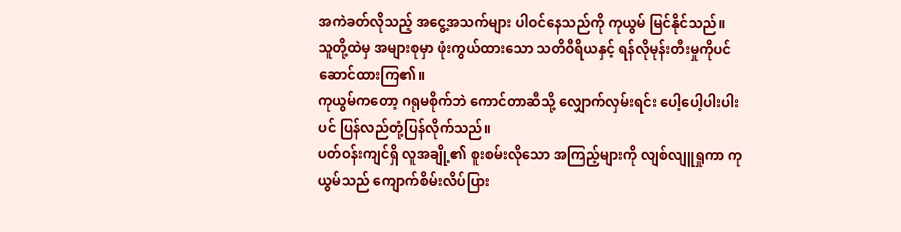အကဲခတ်လိုသည့် အငွေ့အသက်များ ပါဝင်နေသည်ကို ကုယွမ် မြင်နိုင်သည်။
သူတို့ထဲမှ အများစုမှာ ဖုံးကွယ်ထားသော သတိဝီရိယနှင့် ရန်လိုမုန်းတီးမှုကိုပင် ဆောင်ထားကြ၏။
ကုယွမ်ကတော့ ဂရုမစိုက်ဘဲ ကောင်တာဆီသို့ လျှောက်လှမ်းရင်း ပေါ့ပေါ့ပါးပါးပင် ပြန်လည်တုံ့ပြန်လိုက်သည်။
ပတ်ဝန်းကျင်ရှိ လူအချို့၏ စူးစမ်းလိုသော အကြည့်များကို လျစ်လျူရှုကာ ကုယွမ်သည် ကျောက်စိမ်းလိပ်ပြား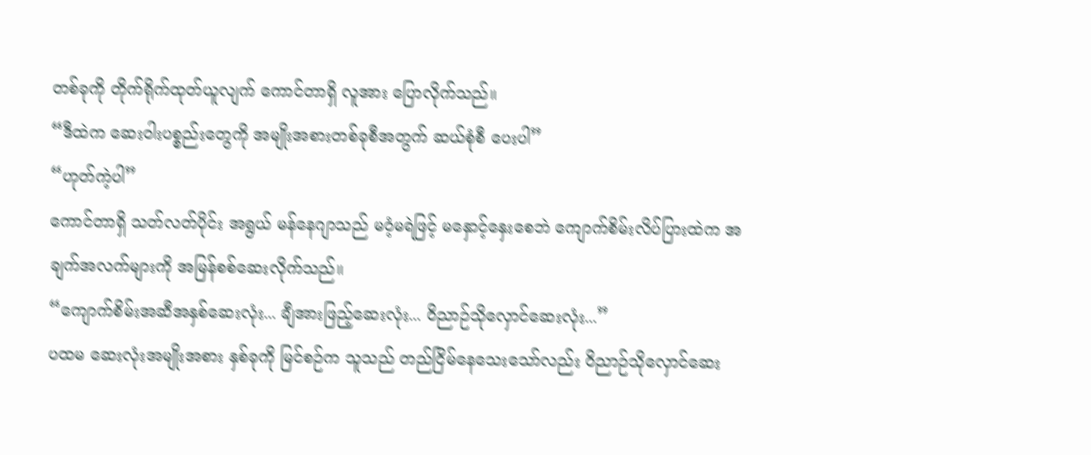တစ်ခုကို တိုက်ရိုက်ထုတ်ယူလျက် ကောင်တာရှိ လူအား ပြောလိုက်သည်။
“ဒီထဲက ဆေးဝါးပစ္စည်းတွေကို အမျိုးအစားတစ်ခုစီအတွက် ဆယ်စုံစီ ပေးပါ”
“ဟုတ်ကဲ့ပါ”
ကောင်တာရှိ သတ်လတ်ပိုင်း အရွယ် မန်နေဂျာသည် မဝံ့မရဲဖြင့် မနှောင့်နှေးစေဘဲ ကျောက်စိမ်းလိပ်ပြားထဲက အချက်အလက်များကို အမြန်စစ်ဆေးလိုက်သည်။
“ကျောက်စိမ်းအဆီအနှစ်ဆေးလုံး... ချီအားဖြည့်ဆေးလုံး... ဝိညာဉ်သိုလှောင်ဆေးလုံး...”
ပထမ ဆေးလုံးအမျိုးအစား နှစ်ခုကို မြင်စဉ်က သူသည် တည်ငြိမ်နေသေးသော်လည်း ဝိညာဉ်သိုလှောင်ဆေး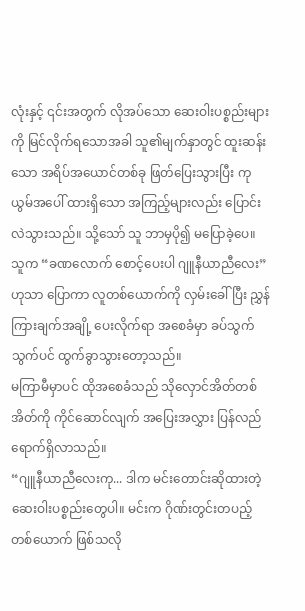လုံးနှင့် ၎င်းအတွက် လိုအပ်သော ဆေးဝါးပစ္စည်းများကို မြင်လိုက်ရသောအခါ သူ၏မျက်နှာတွင် ထူးဆန်းသော အရိပ်အယောင်တစ်ခု ဖြတ်ပြေးသွားပြီး ကုယွမ်အပေါ် ထားရှိသော အကြည့်များလည်း ပြောင်းလဲသွားသည်။ သို့သော် သူ ဘာမှပို၍ မပြောခဲ့ပေ။
သူက “ခဏလောက် စောင့်ပေးပါ ဂျူနီယာညီလေး” ဟုသာ ပြောကာ လူတစ်ယောက်ကို လှမ်းခေါ်ပြီး ညွှန်ကြားချက်အချို့ ပေးလိုက်ရာ အစေခံမှာ ခပ်သွက်သွက်ပင် ထွက်ခွာသွားတော့သည်။
မကြာမီမှာပင် ထိုအစေခံသည် သိုလှောင်အိတ်တစ်အိတ်ကို ကိုင်ဆောင်လျက် အပြေးအလွှား ပြန်လည်ရောက်ရှိလာသည်။
“ဂျူနီယာညီလေးကု... ဒါက မင်းတောင်းဆိုထားတဲ့ ဆေးဝါးပစ္စည်းတွေပါ။ မင်းက ဂိုဏ်းတွင်းတပည့်တစ်ယောက် ဖြစ်သလို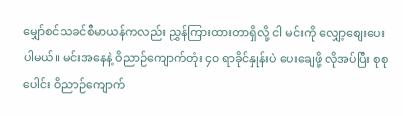မျှော်စင်သခင်စီမာယန်ကလည်း ညွှန်ကြားထားတာရှိလို့ ငါ မင်းကို လျှော့စျေးပေးပါမယ်။ မင်းအနေနဲ့ ဝိညာဉ်ကျောက်တုံး ၄၀ ရာခိုင်နှုန်းပဲ ပေးချေဖို့ လိုအပ်ပြီး စုစုပေါင်း ဝိညာဉ်ကျောက်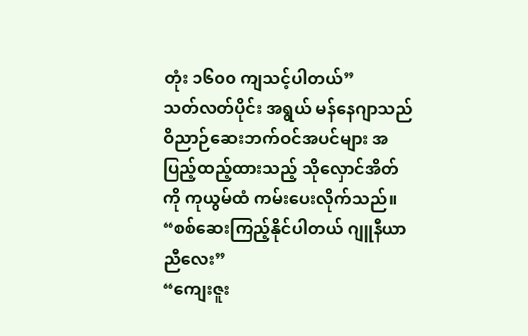တုံး ၁၆၀၀ ကျသင့်ပါတယ်”
သတ်လတ်ပိုင်း အရွယ် မန်နေဂျာသည် ဝိညာဉ်ဆေးဘက်ဝင်အပင်များ အပြည့်ထည့်ထားသည့် သိုလှောင်အိတ်ကို ကုယွမ်ထံ ကမ်းပေးလိုက်သည်။
“စစ်ဆေးကြည့်နိုင်ပါတယ် ဂျူနီယာညီလေး”
“ကျေးဇူး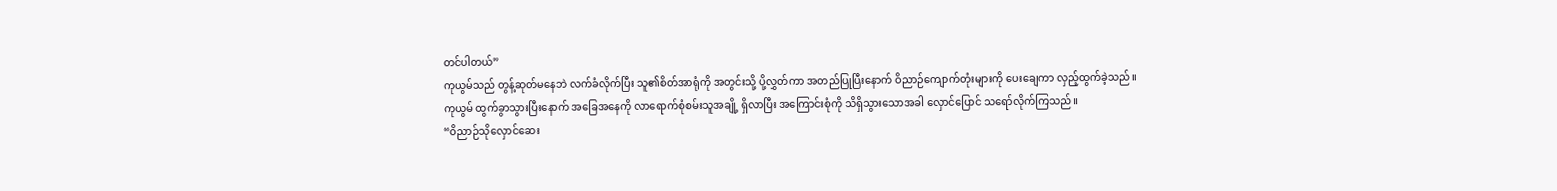တင်ပါတယ်”
ကုယွမ်သည် တွန့်ဆုတ်မနေဘဲ လက်ခံလိုက်ပြီး သူ၏စိတ်အာရုံကို အတွင်းသို့ ပို့လွှတ်ကာ အတည်ပြုပြီးနောက် ဝိညာဉ်ကျောက်တုံးများကို ပေးချေကာ လှည့်ထွက်ခဲ့သည်။
ကုယွမ် ထွက်ခွာသွားပြီးနောက် အခြေအနေကို လာရောက်စုံစမ်းသူအချို့ ရှိလာပြီး အကြောင်းစုံကို သိရှိသွားသောအခါ လှောင်ပြောင် သရော်လိုက်ကြသည်။
“ဝိညာဉ်သိုလှောင်ဆေး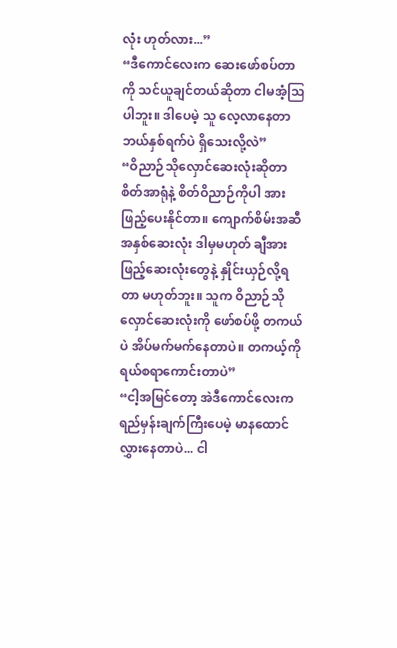လုံး ဟုတ်လား...”
“ဒီကောင်လေးက ဆေးဖော်စပ်တာကို သင်ယူချင်တယ်ဆိုတာ ငါမအံ့ဩပါဘူး။ ဒါပေမဲ့ သူ လေ့လာနေတာ ဘယ်နှစ်ရက်ပဲ ရှိသေးလို့လဲ”
“ဝိညာဉ်သိုလှောင်ဆေးလုံးဆိုတာ စိတ်အာရုံနဲ့ စိတ်ဝိညာဉ်ကိုပါ အားဖြည့်ပေးနိုင်တာ။ ကျောက်စိမ်းအဆီအနှစ်ဆေးလုံး ဒါမှမဟုတ် ချီအားဖြည့်ဆေးလုံးတွေနဲ့ နှိုင်းယှဉ်လို့ရတာ မဟုတ်ဘူး။ သူက ဝိညာဉ်သိုလှောင်ဆေးလုံးကို ဖော်စပ်ဖို့ တကယ်ပဲ အိပ်မက်မက်နေတာပဲ။ တကယ့်ကို ရယ်စရာကောင်းတာပဲ”
“ငါ့အမြင်တော့ အဲဒီကောင်လေးက ရည်မှန်းချက်ကြီးပေမဲ့ မာနထောင်လွှားနေတာပဲ... ငါ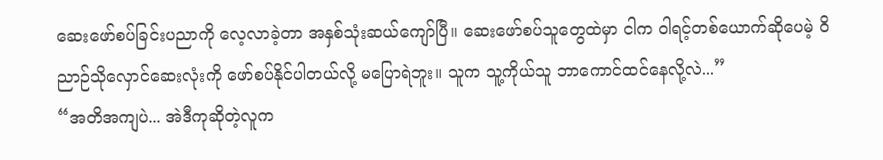ဆေးဖော်စပ်ခြင်းပညာကို လေ့လာခဲ့တာ အနှစ်သုံးဆယ်ကျော်ပြီ။ ဆေးဖော်စပ်သူတွေထဲမှာ ငါက ဝါရင့်တစ်ယောက်ဆိုပေမဲ့ ဝိညာဉ်သိုလှောင်ဆေးလုံးကို ဖော်စပ်နိုင်ပါတယ်လို့ မပြောရဲဘူး။ သူက သူ့ကိုယ်သူ ဘာကောင်ထင်နေလို့လဲ...”
“အတိအကျပဲ... အဲဒီကုဆိုတဲ့လူက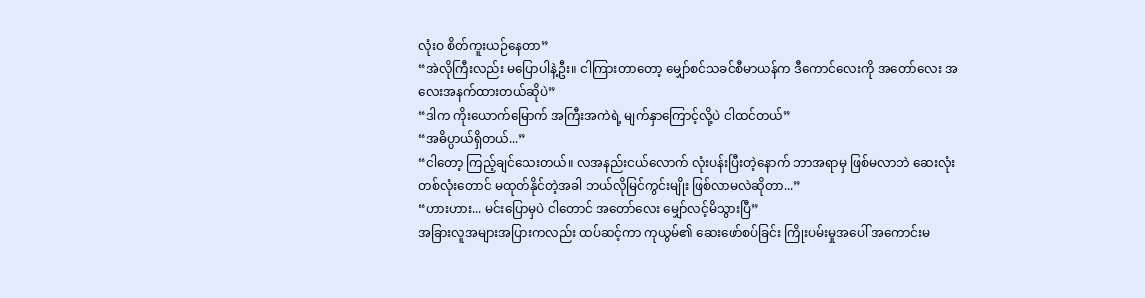လုံးဝ စိတ်ကူးယဉ်နေတာ”
“အဲလိုကြီးလည်း မပြောပါနဲ့ဦး။ ငါကြားတာတော့ မျှော်စင်သခင်စီမာယန်က ဒီကောင်လေးကို အတော်လေး အလေးအနက်ထားတယ်ဆိုပဲ”
“ဒါက ကိုးယောက်မြောက် အကြီးအကဲရဲ့ မျက်နှာကြောင့်လို့ပဲ ငါထင်တယ်”
“အဓိပ္ပာယ်ရှိတယ်...”
“ငါတော့ ကြည့်ချင်သေးတယ်။ လအနည်းငယ်လောက် လုံးပန်းပြီးတဲ့နောက် ဘာအရာမှ ဖြစ်မလာဘဲ ဆေးလုံးတစ်လုံးတောင် မထုတ်နိုင်တဲ့အခါ ဘယ်လိုမြင်ကွင်းမျိုး ဖြစ်လာမလဲဆိုတာ...”
“ဟားဟား... မင်းပြောမှပဲ ငါတောင် အတော်လေး မျှော်လင့်မိသွားပြီ”
အခြားလူအများအပြားကလည်း ထပ်ဆင့်ကာ ကုယွမ်၏ ဆေးဖော်စပ်ခြင်း ကြိုးပမ်းမှုအပေါ် အကောင်းမ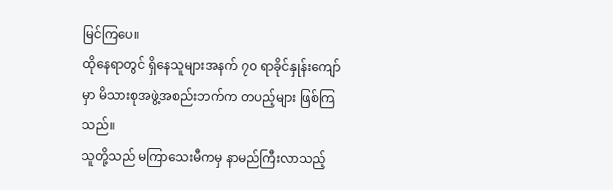မြင်ကြပေ။
ထိုနေရာတွင် ရှိနေသူများအနက် ၇၀ ရာခိုင်နှုန်းကျော်မှာ မိသားစုအဖွဲ့အစည်းဘက်က တပည့်များ ဖြစ်ကြသည်။
သူတို့သည် မကြာသေးမီကမှ နာမည်ကြီးလာသည့်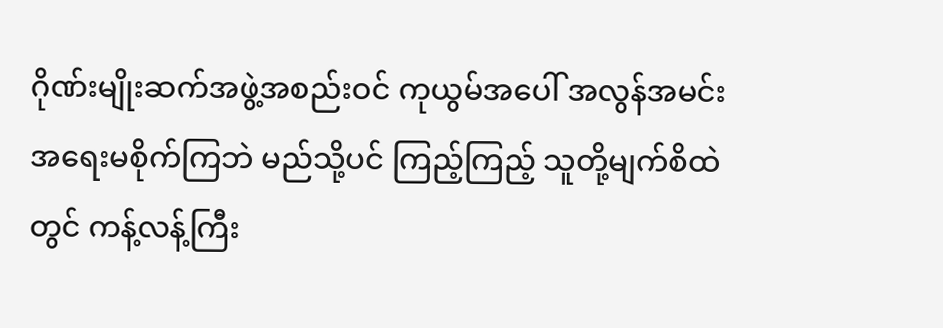ဂိုဏ်းမျိုးဆက်အဖွဲ့အစည်းဝင် ကုယွမ်အပေါ် အလွန်အမင်း အရေးမစိုက်ကြဘဲ မည်သို့ပင် ကြည့်ကြည့် သူတို့မျက်စိထဲတွင် ကန့်လန့်ကြီး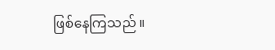ဖြစ်နေကြသည်။